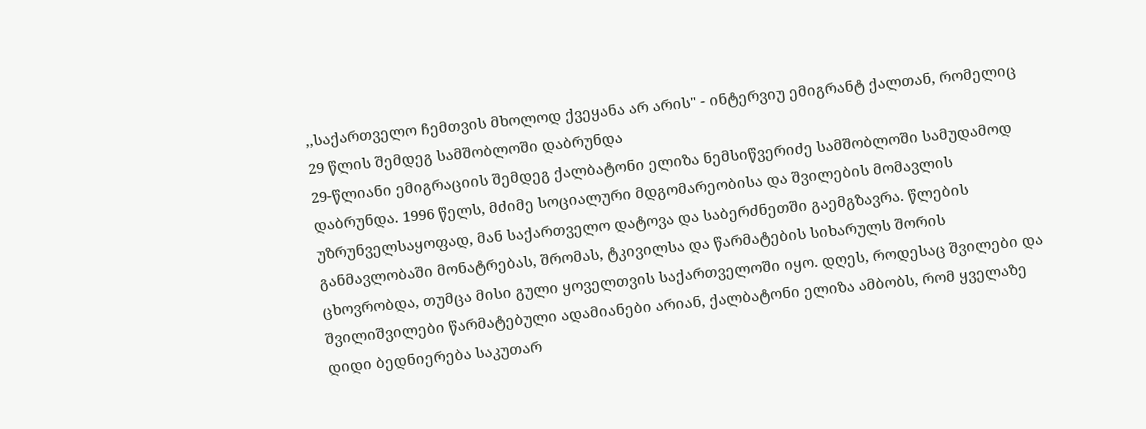,,საქართველო ჩემთვის მხოლოდ ქვეყანა არ არის" - ინტერვიუ ემიგრანტ ქალთან, რომელიც 29 წლის შემდეგ სამშობლოში დაბრუნდა
29-წლიანი ემიგრაციის შემდეგ ქალბატონი ელიზა ნემსიწვერიძე სამშობლოში სამუდამოდ დაბრუნდა. 1996 წელს, მძიმე სოციალური მდგომარეობისა და შვილების მომავლის უზრუნველსაყოფად, მან საქართველო დატოვა და საბერძნეთში გაემგზავრა. წლების განმავლობაში მონატრებას, შრომას, ტკივილსა და წარმატების სიხარულს შორის ცხოვრობდა, თუმცა მისი გული ყოველთვის საქართველოში იყო. დღეს, როდესაც შვილები და შვილიშვილები წარმატებული ადამიანები არიან, ქალბატონი ელიზა ამბობს, რომ ყველაზე დიდი ბედნიერება საკუთარ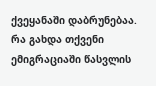ქვეყანაში დაბრუნებაა.
რა გახდა თქვენი ემიგრაციაში წასვლის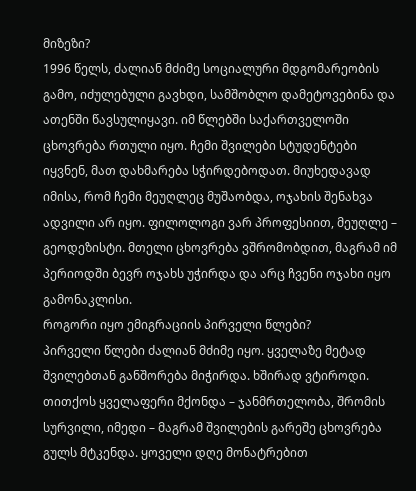მიზეზი?
1996 წელს, ძალიან მძიმე სოციალური მდგომარეობის გამო, იძულებული გავხდი, სამშობლო დამეტოვებინა და ათენში წავსულიყავი. იმ წლებში საქართველოში ცხოვრება რთული იყო. ჩემი შვილები სტუდენტები იყვნენ, მათ დახმარება სჭირდებოდათ. მიუხედავად იმისა, რომ ჩემი მეუღლეც მუშაობდა, ოჯახის შენახვა ადვილი არ იყო. ფილოლოგი ვარ პროფესიით, მეუღლე – გეოდეზისტი. მთელი ცხოვრება ვშრომობდით, მაგრამ იმ პერიოდში ბევრ ოჯახს უჭირდა და არც ჩვენი ოჯახი იყო გამონაკლისი.
როგორი იყო ემიგრაციის პირველი წლები?
პირველი წლები ძალიან მძიმე იყო. ყველაზე მეტად შვილებთან განშორება მიჭირდა. ხშირად ვტიროდი. თითქოს ყველაფერი მქონდა – ჯანმრთელობა, შრომის სურვილი, იმედი – მაგრამ შვილების გარეშე ცხოვრება გულს მტკენდა. ყოველი დღე მონატრებით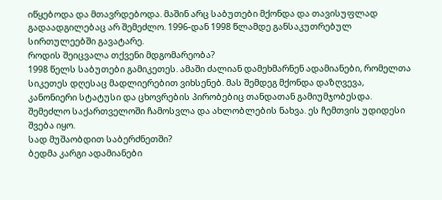იწყებოდა და მთავრდებოდა. მაშინ არც საბუთები მქონდა და თავისუფლად გადაადგილებაც არ შემეძლო. 1996-დან 1998 წლამდე განსაკუთრებულ სირთულეებში გავატარე.
როდის შეიცვალა თქვენი მდგომარეობა?
1998 წელს საბუთები გამიკეთეს. ამაში ძალიან დამეხმარნენ ადამიანები, რომელთა სიკეთეს დღესაც მადლიერებით ვიხსენებ. მას შემდეგ მქონდა დაზღვევა, კანონიერი სტატუსი და ცხოვრების პირობებიც თანდათან გამიუმჯობესდა. შემეძლო საქართველოში ჩამოსვლა და ახლობლების ნახვა. ეს ჩემთვის უდიდესი შვება იყო.
სად მუშაობდით საბერძნეთში?
ბედმა კარგი ადამიანები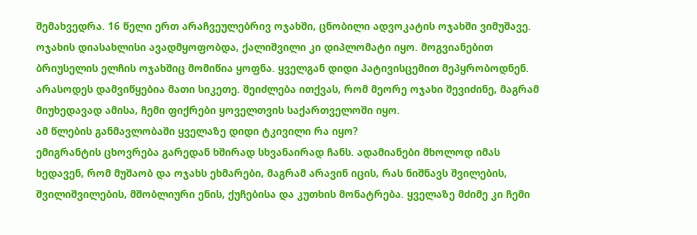შემახვედრა. 16 წელი ერთ არაჩვეულებრივ ოჯახში, ცნობილი ადვოკატის ოჯახში ვიმუშავე. ოჯახის დიასახლისი ავადმყოფობდა, ქალიშვილი კი დიპლომატი იყო. მოგვიანებით ბრიუსელის ელჩის ოჯახშიც მომიწია ყოფნა. ყველგან დიდი პატივისცემით მეპყრობოდნენ. არასოდეს დამვიწყებია მათი სიკეთე. შეიძლება ითქვას, რომ მეორე ოჯახი შევიძინე, მაგრამ მიუხედავად ამისა, ჩემი ფიქრები ყოველთვის საქართველოში იყო.
ამ წლების განმავლობაში ყველაზე დიდი ტკივილი რა იყო?
ემიგრანტის ცხოვრება გარედან ხშირად სხვანაირად ჩანს. ადამიანები მხოლოდ იმას ხედავენ, რომ მუშაობ და ოჯახს ეხმარები, მაგრამ არავინ იცის, რას ნიშნავს შვილების, შვილიშვილების, მშობლიური ენის, ქუჩებისა და კუთხის მონატრება. ყველაზე მძიმე კი ჩემი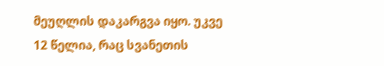მეუღლის დაკარგვა იყო. უკვე 12 წელია, რაც სვანეთის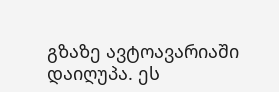გზაზე ავტოავარიაში დაიღუპა. ეს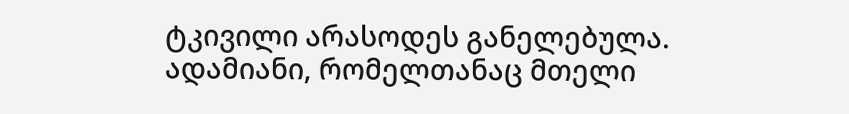ტკივილი არასოდეს განელებულა. ადამიანი, რომელთანაც მთელი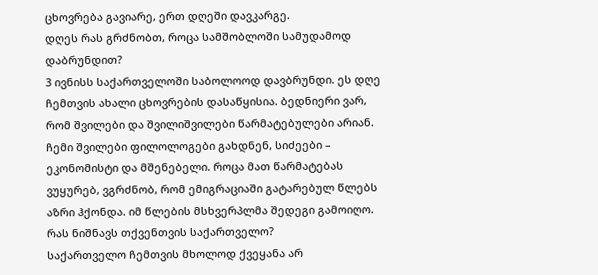ცხოვრება გავიარე, ერთ დღეში დავკარგე.
დღეს რას გრძნობთ, როცა სამშობლოში სამუდამოდ დაბრუნდით?
3 ივნისს საქართველოში საბოლოოდ დავბრუნდი. ეს დღე ჩემთვის ახალი ცხოვრების დასაწყისია. ბედნიერი ვარ, რომ შვილები და შვილიშვილები წარმატებულები არიან. ჩემი შვილები ფილოლოგები გახდნენ, სიძეები – ეკონომისტი და მშენებელი. როცა მათ წარმატებას ვუყურებ, ვგრძნობ, რომ ემიგრაციაში გატარებულ წლებს აზრი ჰქონდა. იმ წლების მსხვერპლმა შედეგი გამოიღო.
რას ნიშნავს თქვენთვის საქართველო?
საქართველო ჩემთვის მხოლოდ ქვეყანა არ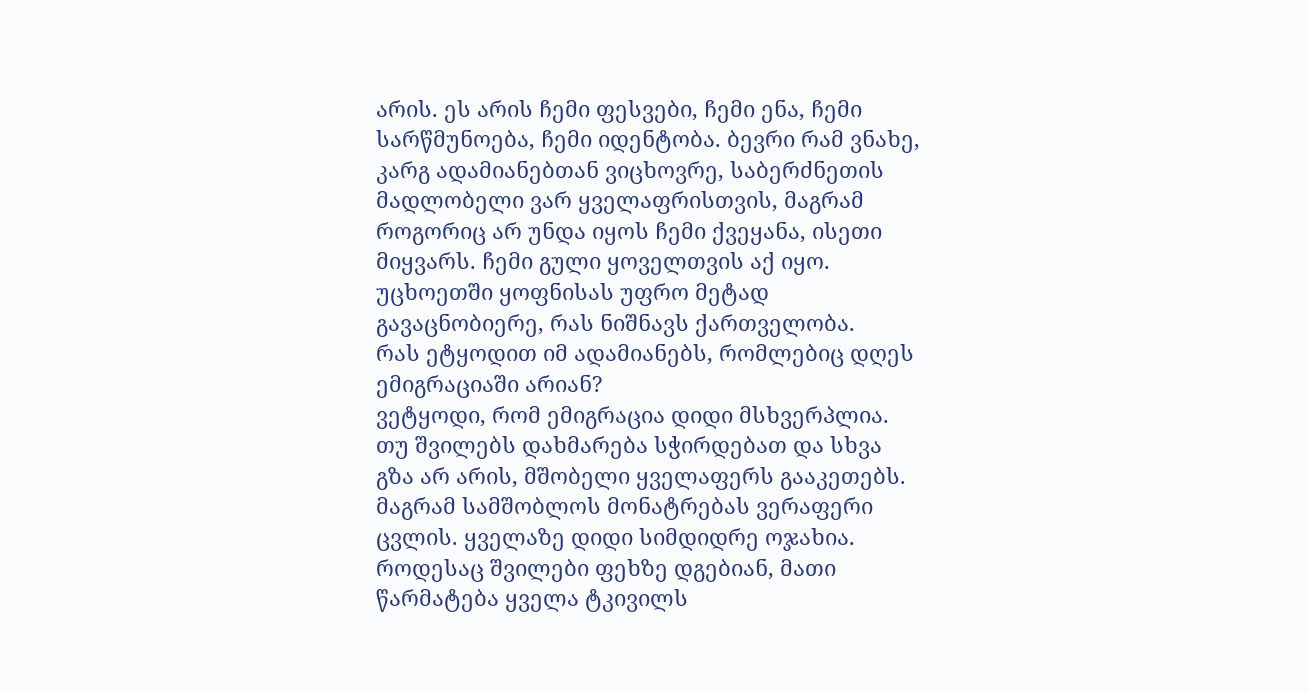არის. ეს არის ჩემი ფესვები, ჩემი ენა, ჩემი სარწმუნოება, ჩემი იდენტობა. ბევრი რამ ვნახე, კარგ ადამიანებთან ვიცხოვრე, საბერძნეთის მადლობელი ვარ ყველაფრისთვის, მაგრამ როგორიც არ უნდა იყოს ჩემი ქვეყანა, ისეთი მიყვარს. ჩემი გული ყოველთვის აქ იყო. უცხოეთში ყოფნისას უფრო მეტად გავაცნობიერე, რას ნიშნავს ქართველობა.
რას ეტყოდით იმ ადამიანებს, რომლებიც დღეს ემიგრაციაში არიან?
ვეტყოდი, რომ ემიგრაცია დიდი მსხვერპლია. თუ შვილებს დახმარება სჭირდებათ და სხვა გზა არ არის, მშობელი ყველაფერს გააკეთებს. მაგრამ სამშობლოს მონატრებას ვერაფერი ცვლის. ყველაზე დიდი სიმდიდრე ოჯახია. როდესაც შვილები ფეხზე დგებიან, მათი წარმატება ყველა ტკივილს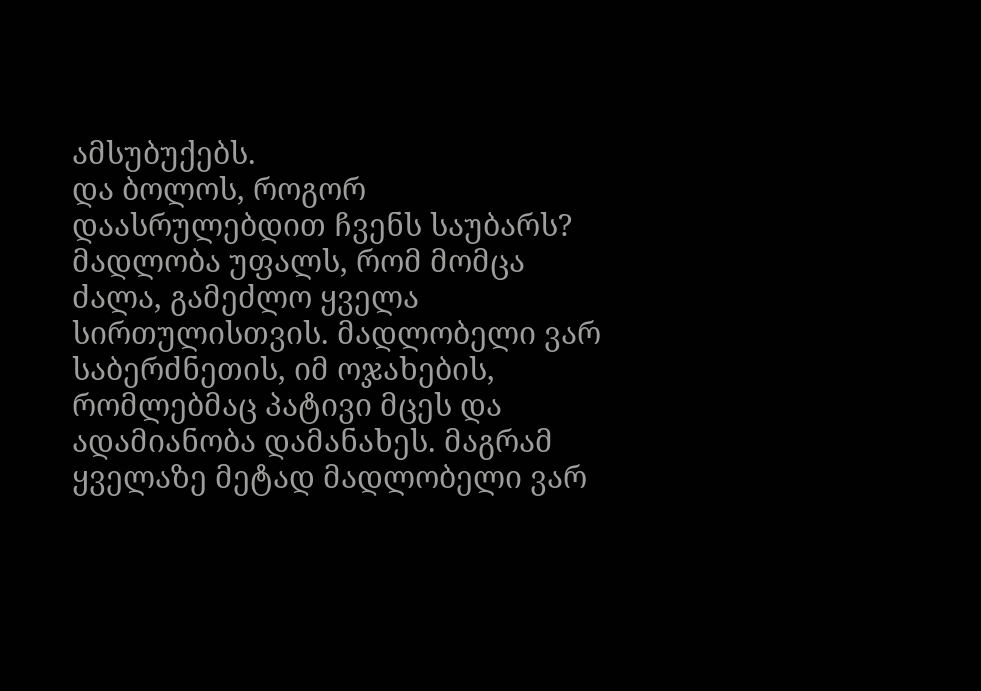ამსუბუქებს.
და ბოლოს, როგორ დაასრულებდით ჩვენს საუბარს?
მადლობა უფალს, რომ მომცა ძალა, გამეძლო ყველა სირთულისთვის. მადლობელი ვარ საბერძნეთის, იმ ოჯახების, რომლებმაც პატივი მცეს და ადამიანობა დამანახეს. მაგრამ ყველაზე მეტად მადლობელი ვარ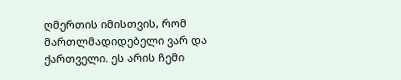ღმერთის იმისთვის, რომ მართლმადიდებელი ვარ და ქართველი. ეს არის ჩემი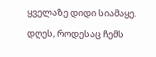ყველაზე დიდი სიამაყე. დღეს, როდესაც ჩემს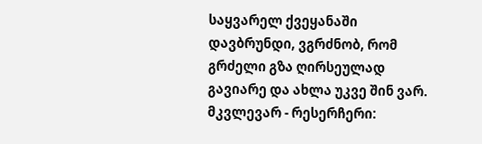საყვარელ ქვეყანაში დავბრუნდი, ვგრძნობ, რომ გრძელი გზა ღირსეულად გავიარე და ახლა უკვე შინ ვარ.
მკვლევარ - რესერჩერი: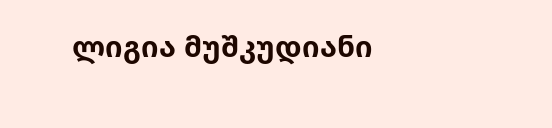ლიგია მუშკუდიანი